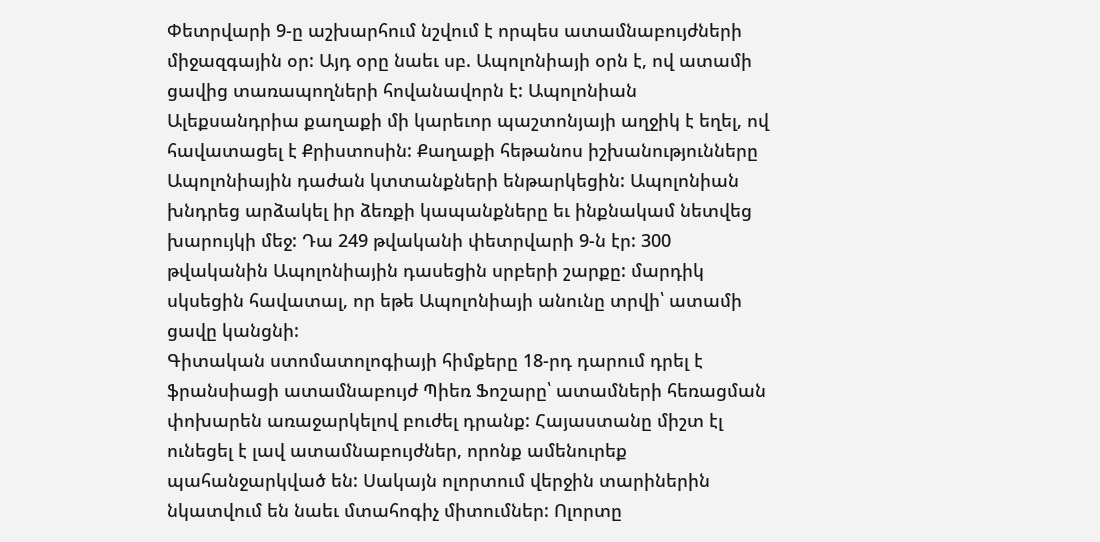Փետրվարի 9-ը աշխարհում նշվում է որպես ատամնաբույժների միջազգային օր: Այդ օրը նաեւ սբ. Ապոլոնիայի օրն է, ով ատամի ցավից տառապողների հովանավորն է: Ապոլոնիան Ալեքսանդրիա քաղաքի մի կարեւոր պաշտոնյայի աղջիկ է եղել, ով հավատացել է Քրիստոսին: Քաղաքի հեթանոս իշխանությունները Ապոլոնիային դաժան կտտանքների ենթարկեցին: Ապոլոնիան խնդրեց արձակել իր ձեռքի կապանքները եւ ինքնակամ նետվեց խարույկի մեջ: Դա 249 թվականի փետրվարի 9-ն էր: 300 թվականին Ապոլոնիային դասեցին սրբերի շարքը: մարդիկ սկսեցին հավատալ, որ եթե Ապոլոնիայի անունը տրվի՝ ատամի ցավը կանցնի:
Գիտական ստոմատոլոգիայի հիմքերը 18-րդ դարում դրել է ֆրանսիացի ատամնաբույժ Պիեռ Ֆոշարը՝ ատամների հեռացման փոխարեն առաջարկելով բուժել դրանք: Հայաստանը միշտ էլ ունեցել է լավ ատամնաբույժներ, որոնք ամենուրեք պահանջարկված են: Սակայն ոլորտում վերջին տարիներին նկատվում են նաեւ մտահոգիչ միտումներ: Ոլորտը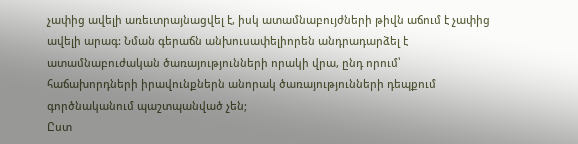չափից ավելի առեւտրայնացվել է, իսկ ատամնաբույժների թիվն աճում է չափից ավելի արագ: Նման գերաճն անխուսափելիորեն անդրադարձել է ատամնաբուժական ծառայությունների որակի վրա, ընդ որում՝ հաճախորդների իրավունքներն անորակ ծառայությունների դեպքում գործնականում պաշտպանված չեն;
Ըստ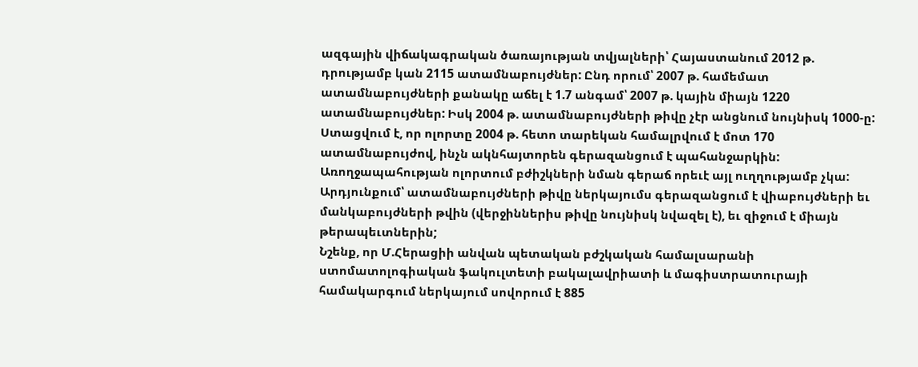ազգային վիճակագրական ծառայության տվյալների՝ Հայաստանում 2012 թ. դրությամբ կան 2115 ատամնաբույժներ: Ընդ որում՝ 2007 թ. համեմատ ատամնաբույժների քանակը աճել է 1.7 անգամ՝ 2007 թ. կային միայն 1220 ատամնաբույժներ: Իսկ 2004 թ. ատամնաբույժների թիվը չէր անցնում նույնիսկ 1000-ը:
Ստացվում է, որ ոլորտը 2004 թ. հետո տարեկան համալրվում է մոտ 170 ատամնաբույժով, ինչն ակնհայտորեն գերազանցում է պահանջարկին: Առողջապահության ոլորտում բժիշկների նման գերաճ որեւէ այլ ուղղությամբ չկա: Արդյունքում՝ ատամնաբույժների թիվը ներկայումս գերազանցում է վիաբույժների եւ մանկաբույժների թվին (վերջիններիս թիվը նույնիսկ նվազել է), եւ զիջում է միայն թերապեւտներին;
Նշենք, որ Մ.Հերացիի անվան պետական բժշկական համալսարանի ստոմատոլոգիական ֆակուլտետի բակալավրիատի և մագիստրատուրայի համակարգում ներկայում սովորում է 885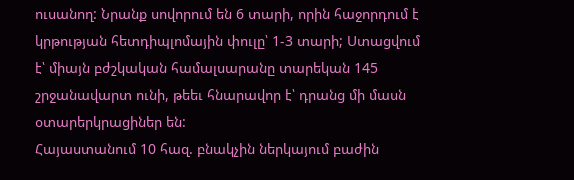ուսանող: Նրանք սովորում են 6 տարի, որին հաջորդում է կրթության հետդիպլոմային փուլը՝ 1-3 տարի; Ստացվում է՝ միայն բժշկական համալսարանը տարեկան 145 շրջանավարտ ունի, թեեւ հնարավոր է՝ դրանց մի մասն օտարերկրացիներ են:
Հայաստանում 10 հազ. բնակչին ներկայում բաժին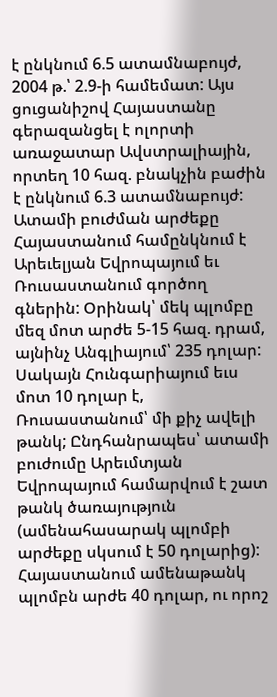է ընկնում 6.5 ատամնաբույժ, 2004 թ.՝ 2.9-ի համեմատ: Այս ցուցանիշով Հայաստանը գերազանցել է ոլորտի առաջատար Ավստրալիային, որտեղ 10 հազ. բնակչին բաժին է ընկնում 6.3 ատամնաբույժ:
Ատամի բուժման արժեքը Հայաստանում համընկնում է Արեւելյան Եվրոպայում եւ Ռուսաստանում գործող գներին: Օրինակ՝ մեկ պլոմբը մեզ մոտ արժե 5-15 հազ. դրամ, այնինչ Անգլիայում՝ 235 դոլար: Սակայն Հունգարիայում եւս մոտ 10 դոլար է, Ռուսաստանում՝ մի քիչ ավելի թանկ; Ընդհանրապես՝ ատամի բուժումը Արեւմտյան Եվրոպայում համարվում է շատ թանկ ծառայություն (ամենահասարակ պլոմբի արժեքը սկսում է 50 դոլարից): Հայաստանում ամենաթանկ պլոմբն արժե 40 դոլար, ու որոշ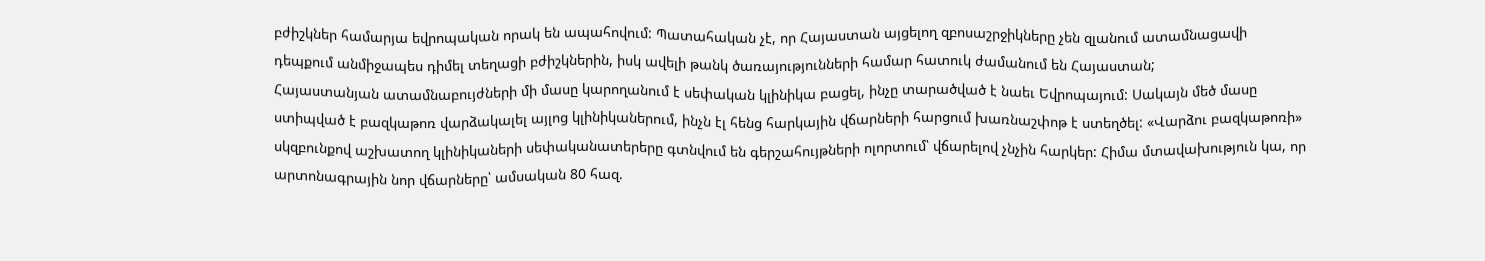բժիշկներ համարյա եվրոպական որակ են ապահովում: Պատահական չէ, որ Հայաստան այցելող զբոսաշրջիկները չեն զլանում ատամնացավի դեպքում անմիջապես դիմել տեղացի բժիշկներին, իսկ ավելի թանկ ծառայությունների համար հատուկ ժամանում են Հայաստան;
Հայաստանյան ատամնաբույժների մի մասը կարողանում է սեփական կլինիկա բացել, ինչը տարածված է նաեւ Եվրոպայում: Սակայն մեծ մասը ստիպված է բազկաթոռ վարձակալել այլոց կլինիկաներում, ինչն էլ հենց հարկային վճարների հարցում խառնաշփոթ է ստեղծել: «Վարձու բազկաթոռի» սկզբունքով աշխատող կլինիկաների սեփականատերերը գտնվում են գերշահույթների ոլորտում՝ վճարելով չնչին հարկեր: Հիմա մտավախություն կա, որ արտոնագրային նոր վճարները՝ ամսական 80 հազ.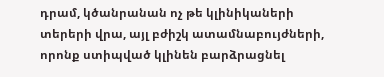դրամ, կծանրանան ոչ թե կլինիկաների տերերի վրա, այլ բժիշկ ատամնաբույժների, որոնք ստիպված կլինեն բարձրացնել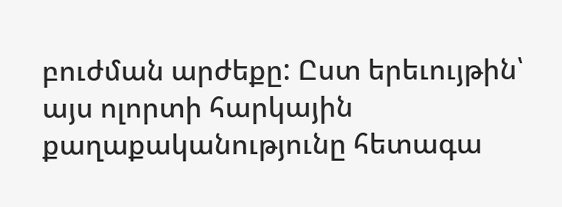բուժման արժեքը: Ըստ երեւույթին՝ այս ոլորտի հարկային քաղաքականությունը հետագա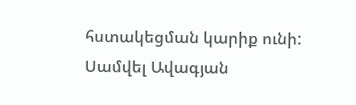հստակեցման կարիք ունի:
Սամվել Ավագյան